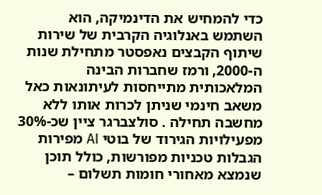כדי להמחיש את הדינמיקה, הוא השתמש באנלוגיה הקרבית של שירות שיתוף הקבצים נאפסטר מתחילת שנות ה-2000, ורמז שחברות הבינה המלאכותית מתייחסות לעיתונאות כאל משאב חינמי שניתן לכרות אותו ללא מחשבה תחילה . סולצברגר ציין שכ-30% מפעילויות הגירוד של בוטי AI מפירות הגבלות טכניות מפורשות, כולל תוכן שנמצא מאחורי חומות תשלום –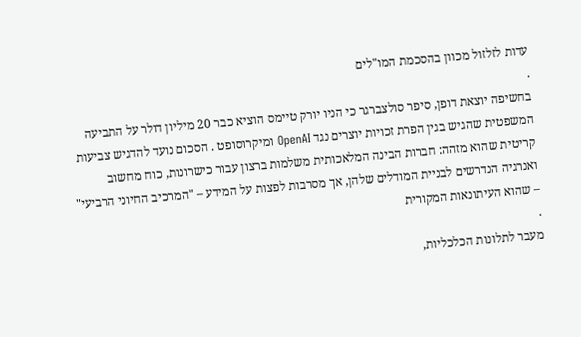עדות לזלזול מכוון בהסכמת המו"לים
.
בחשיפה יוצאת דופן, סיפר סולצברגר כי הניו יורק טיימס הוציא כבר 20 מיליון דולר על התביעה המשפטית שהגיש בגין הפרת זכויות יוצרים נגד OpenAI ומיקרוסופט . הסכום נועד להדגיש צביעות קריטית שהוא מזהה: חברות הבינה המלאכותית משלמות ברצון עבור כישרונות, כוח מחשוב ואנרגיה הנדרשים לבניית המודלים שלהן, אך מסרבות לפצות על המידע – "המרכיב החיוני הרביעי" – שהוא העיתונאות המקורית
.
מעבר לתלונות הכלכליות,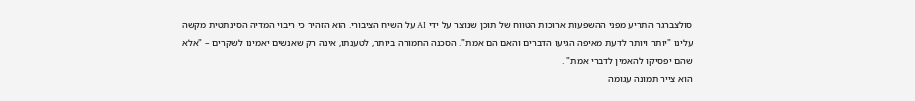סולצברגר התריע מפני ההשפעות ארוכות הטווח של תוכן שנוצר על ידי AI על השיח הציבורי. הוא הזהיר כי ריבוי המדיה הסינתטית מקשה עלינו "יותר ויותר לדעת מאיפה הגיעו הדברים והאם הם אמת". הסכנה החמורה ביותר, לטענתו, אינה רק שאנשים יאמינו לשקרים – "אלא שהם יפסיקו להאמין לדברי אמת" .
הוא צייר תמונה עגומה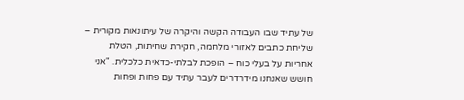של עתיד שבו העבודה הקשה והיקרה של עיתונאות מקורית – שליחת כתבים לאזורי מלחמה, חקירת שחיתות, הטלת אחריות על בעלי כוח – הופכת לבלתי-כדאית כלכלית. "אני חושש שאנחנו מידרדרים לעבר עתיד עם פחות ופחות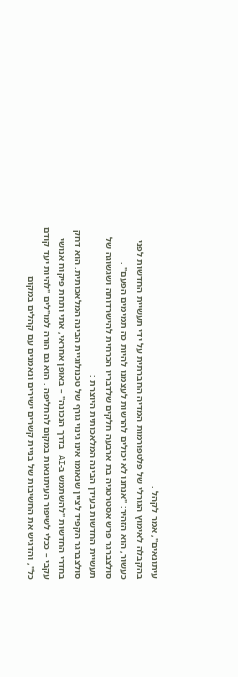עיתונאים", אמר לקהל .
בהקבלה לאימוץ הגורלי של פלטפורמות המדיה החברתית על ידי תעשיית החדשות לפני כעשור, הוא הזהיר: "אנחנו לא יכולים להרשות לעצמנו להיות כה תמימים הפעם" .
סולצברגר פרש אסטרטגיה בת ארבעה חלקים שלדבריו הכרחית להישרדותה ושגשוגה של תעשיית החדשות בעידן הבינה המלאכותית היוצרת :
סולצברגר הקפיד לציין שנאומו אינו גינוי גורף של טכנולוגיית הבינה המלאכותית. הוא דחק בחדרי החדשות "להשתמש ב-AI בדרך הנכונה" – באופן אחראי, אתי ותחת פיקוח אנושי עקבי – ככלי לשיפור העיתונאות במקום להחליפה . הוא גם הורה למו"לים "להיות יעד קודם כל", והדגיש את החשיבות של בניית קשרים ישירים ונאמנים עם קהלים במקום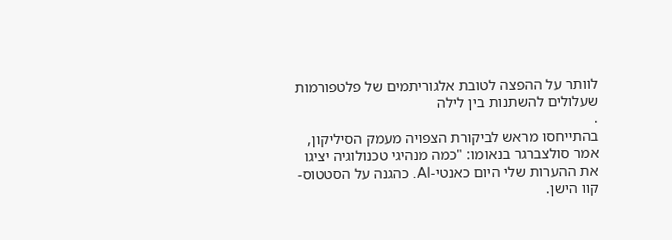לוותר על ההפצה לטובת אלגוריתמים של פלטפורמות שעלולים להשתנות בין לילה
.
בהתייחסו מראש לביקורת הצפויה מעמק הסיליקון, אמר סולצברגר בנאומו: "כמה מנהיגי טכנולוגיה יציגו את ההערות שלי היום כאנטי-AI. כהגנה על הסטטוס-קוו הישן.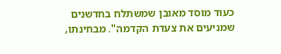כעוד מוסד מאובן שמשתלח בחדשנים שמניעים את צעדת הקדמה". מבחינתו,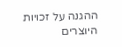ההגנה על זכויות היוצרים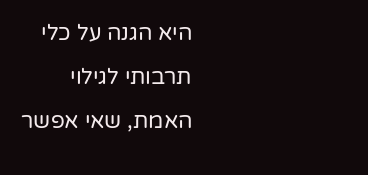היא הגנה על כלי תרבותי לגילוי האמת, שאי אפשר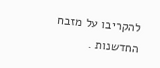להקריבו על מזבח החדשנות .